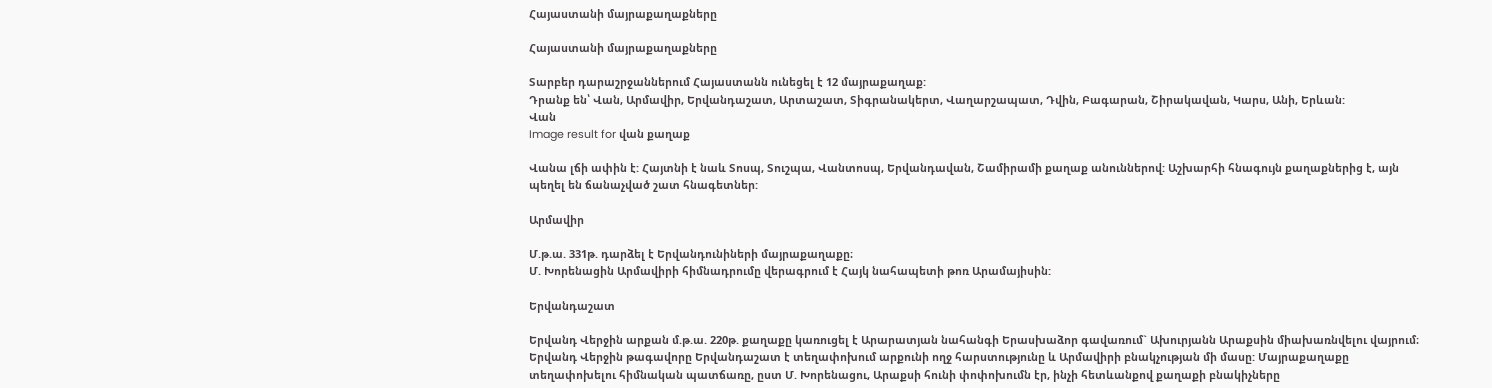Հայաստանի մայրաքաղաքները

Հայաստանի մայրաքաղաքները

Տարբեր դարաշրջաններում Հայաստանն ունեցել է 12 մայրաքաղաք:
Դրանք են՝ Վան, Արմավիր, Երվանդաշատ, Արտաշատ, Տիգրանակերտ, Վաղարշապատ, Դվին, Բագարան, Շիրակավան, Կարս, Անի, Երևան:
Վան
Image result for վան քաղաք

Վանա լճի ափին է: Հայտնի է նաև Տոսպ, Տուշպա, Վանտոսպ, Երվանդավան, Շամիրամի քաղաք անուններով: Աշխարհի հնագույն քաղաքներից է, այն պեղել են ճանաչված շատ հնագետներ:

Արմավիր

Մ.թ.ա. 331թ. դարձել է Երվանդունիների մայրաքաղաքը։
Մ. Խորենացին Արմավիրի հիմնադրումը վերագրում է Հայկ նահապետի թոռ Արամայիսին:

Երվանդաշատ

Երվանդ Վերջին արքան մ.թ.ա. 220թ. քաղաքը կառուցել է Արարատյան նահանգի Երասխաձոր գավառում` Ախուրյանն Արաքսին միախառնվելու վայրում։
Երվանդ Վերջին թագավորը Երվանդաշատ է տեղափոխում արքունի ողջ հարստությունը և Արմավիրի բնակչության մի մասը: Մայրաքաղաքը տեղափոխելու հիմնական պատճառը, ըստ Մ. Խորենացու, Արաքսի հունի փոփոխումն էր, ինչի հետևանքով քաղաքի բնակիչները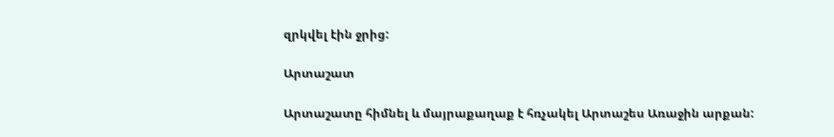զրկվել էին ջրից:

Արտաշատ

Արտաշատը հիմնել և մայրաքաղաք է հռչակել Արտաշես Առաջին արքան: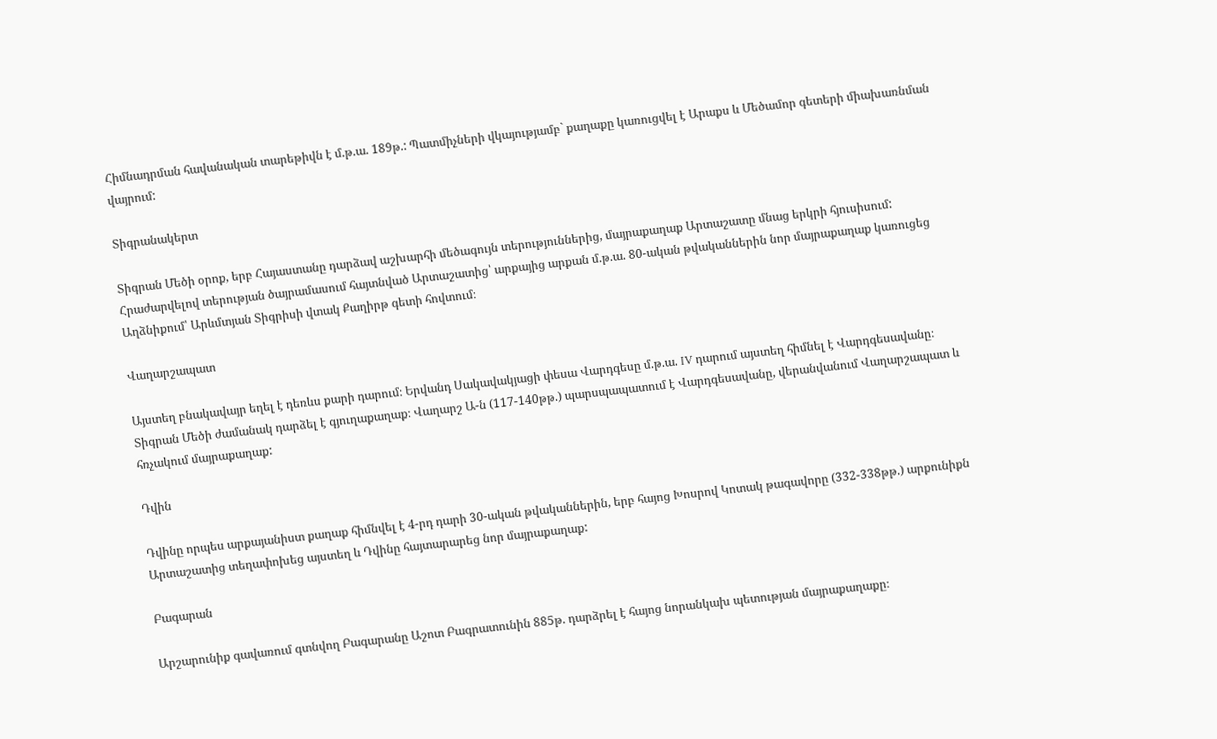Հիմնադրման հավանական տարեթիվն է մ.թ.ա. 189թ.: Պատմիչների վկայությամբ` քաղաքը կառուցվել է Արաքս և Մեծամոր գետերի միախառնման վայրում:

Տիգրանակերտ

Տիգրան Մեծի օրոք, երբ Հայաստանը դարձավ աշխարհի մեծագույն տերություններից, մայրաքաղաք Արտաշատը մնաց երկրի հյուսիսում:
Հրաժարվելով տերության ծայրամասում հայտնված Արտաշատից՝ արքայից արքան մ.թ.ա. 80-ական թվականներին նոր մայրաքաղաք կառուցեց  Աղձնիքում՝ Արևմտյան Տիգրիսի վտակ Քաղիրթ գետի հովտում։

Վաղարշապատ

Այստեղ բնակավայր եղել է դեռևս քարի դարում։ Երվանդ Սակավակյացի փեսա Վարդգեսը մ.թ.ա. IV դարում այստեղ հիմնել է Վարդգեսավանը։ Տիգրան Մեծի ժամանակ դարձել է գյուղաքաղաք։ Վաղարշ Ա-ն (117-140թթ.) պարսպապատում է Վարդգեսավանը, վերանվանում Վաղարշապատ և հռչակում մայրաքաղաք:

Դվին

Դվինը որպես արքայանիստ քաղաք հիմնվել է 4-րդ դարի 30-ական թվականներին, երբ հայոց Խոսրով Կոտակ թագավորը (332-338թթ.) արքունիքն Արտաշատից տեղափոխեց այստեղ և Դվինը հայտարարեց նոր մայրաքաղաք:

Բագարան

Արշարունիք գավառում գտնվող Բագարանը Աշոտ Բագրատունին 885թ. դարձրել է հայոց նորանկախ պետության մայրաքաղաքը։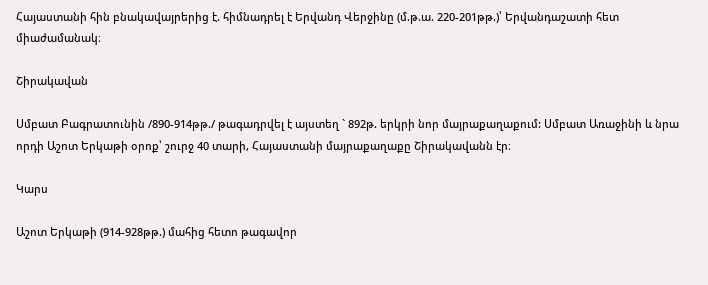Հայաստանի հին բնակավայրերից է. հիմնադրել է Երվանդ Վերջինը (մ.թ.ա. 220-201թթ.)՝ Երվանդաշատի հետ միաժամանակ։

Շիրակավան

Սմբատ Բագրատունին /890-914թթ./ թագադրվել է այստեղ ` 892թ. երկրի նոր մայրաքաղաքում: Սմբատ Առաջինի և նրա որդի Աշոտ Երկաթի օրոք՝ շուրջ 40 տարի, Հայաստանի մայրաքաղաքը Շիրակավանն էր։

Կարս

Աշոտ Երկաթի (914-928թթ.) մահից հետո թագավոր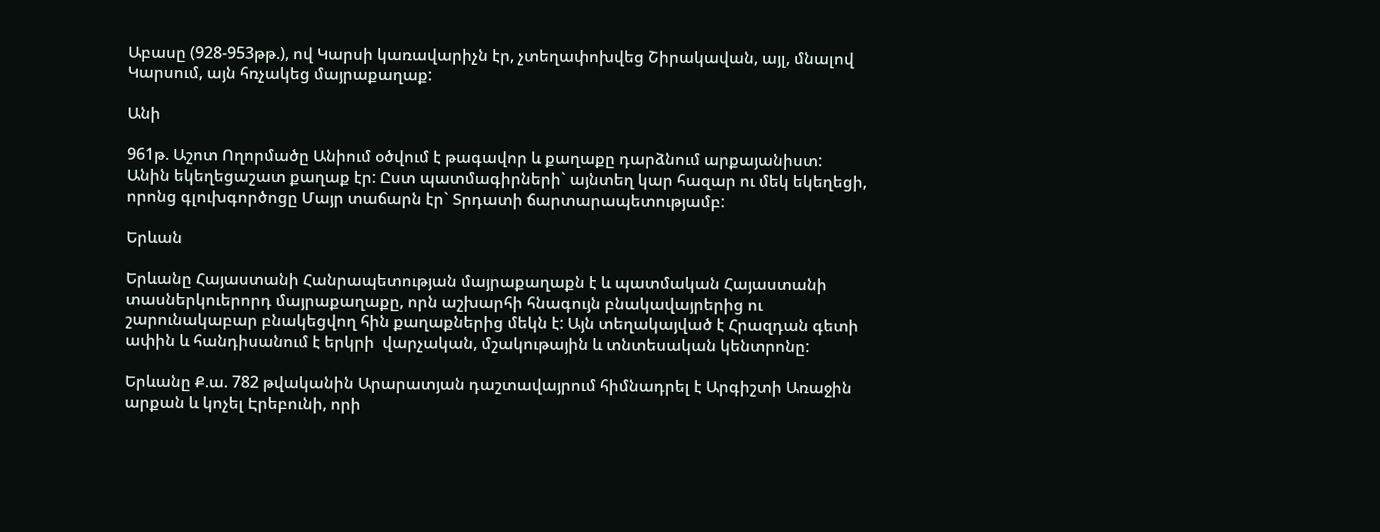Աբասը (928-953թթ.), ով Կարսի կառավարիչն էր, չտեղափոխվեց Շիրակավան, այլ, մնալով Կարսում, այն հռչակեց մայրաքաղաք:

Անի

961թ. Աշոտ Ողորմածը Անիում օծվում է թագավոր և քաղաքը դարձնում արքայանիստ:
Անին եկեղեցաշատ քաղաք էր: Ըստ պատմագիրների` այնտեղ կար հազար ու մեկ եկեղեցի, որոնց գլուխգործոցը Մայր տաճարն էր` Տրդատի ճարտարապետությամբ:

Երևան

Երևանը Հայաստանի Հանրապետության մայրաքաղաքն է և պատմական Հայաստանի տասներկուերորդ մայրաքաղաքը, որն աշխարհի հնագույն բնակավայրերից ու շարունակաբար բնակեցվող հին քաղաքներից մեկն է: Այն տեղակայված է Հրազդան գետի ափին և հանդիսանում է երկրի  վարչական, մշակութային և տնտեսական կենտրոնը:

Երևանը Ք.ա. 782 թվականին Արարատյան դաշտավայրում հիմնադրել է Արգիշտի Առաջին արքան և կոչել Էրեբունի, որի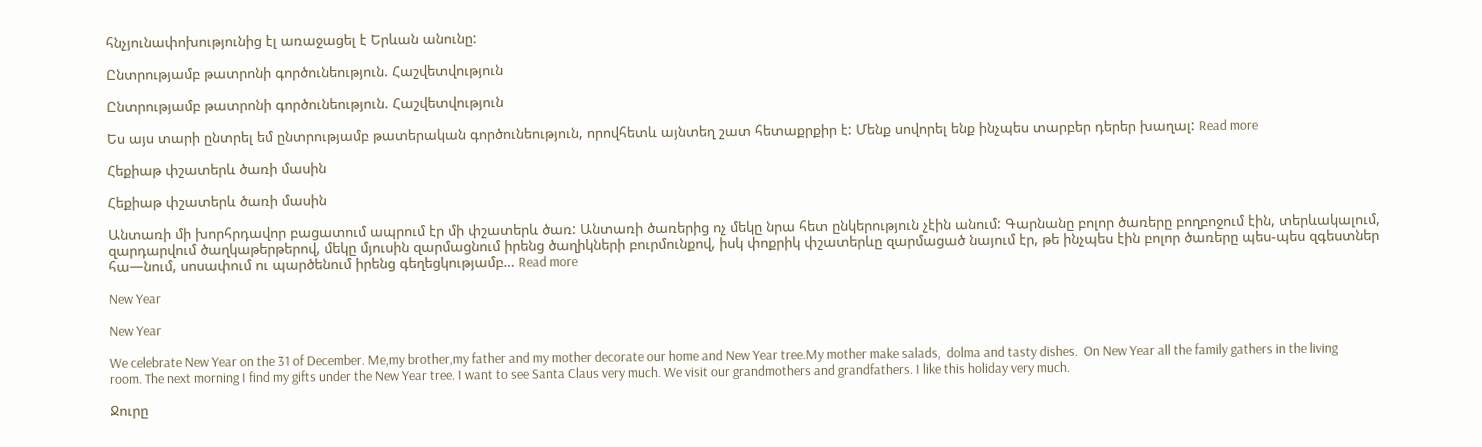հնչյունափոխությունից էլ առաջացել է Երևան անունը:

Ընտրությամբ թատրոնի գործունեություն. Հաշվետվություն

Ընտրությամբ թատրոնի գործունեություն. Հաշվետվություն

Ես այս տարի ընտրել եմ ընտրությամբ թատերական գործունեություն, որովհետև այնտեղ շատ հետաքրքիր է: Մենք սովորել ենք ինչպես տարբեր դերեր խաղալ: Read more

Հեքիաթ փշատերև ծառի մասին

Հեքիաթ փշատերև ծառի մասին

Անտառի մի խորհրդավոր բացատում ապրում էր մի փշատերև ծառ: Անտառի ծառերից ոչ մեկը նրա հետ ընկերություն չէին անում: Գարնանը բոլոր ծառերը բողբոջում էին, տերևակալում, զարդարվում ծաղկաթերթերով, մեկը մյուսին զարմացնում իրենց ծաղիկների բուրմունքով, իսկ փոքրիկ փշատերևը զարմացած նայում էր, թե ինչպես էին բոլոր ծառերը պես-պես զգեստներ հա—նում, սոսափում ու պարծենում իրենց գեղեցկությամբ… Read more

New Year

New Year

We celebrate New Year on the 31 of December. Me,my brother,my father and my mother decorate our home and New Year tree.My mother make salads,  dolma and tasty dishes.  On New Year all the family gathers in the living room. The next morning I find my gifts under the New Year tree. I want to see Santa Claus very much. We visit our grandmothers and grandfathers. I like this holiday very much.

Ջուրը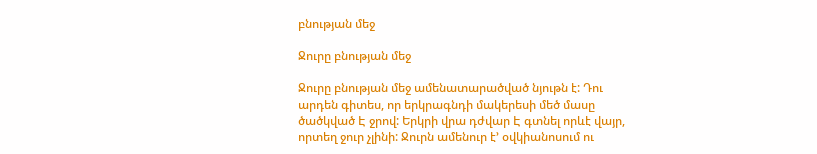բնության մեջ

Ջուրը բնության մեջ

Ջուրը բնության մեջ ամենատարածված նյութն է: Դու արդեն գիտես, որ երկրագնդի մակերեսի մեծ մասը ծածկված Է ջրով: Երկրի վրա դժվար Է գտնել որևէ վայր, որտեղ ջուր չլինի: Ջուրն ամենուր է’ օվկիանոսում ու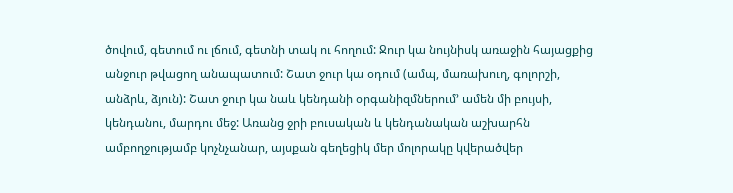ծովում, գետում ու լճում, գետնի տակ ու հողում: Ջուր կա նույնիսկ առաջին հայացքից անջուր թվացող անապատում: Շատ ջուր կա օդում (ամպ, մառախուղ, գոլորշի, անձրև, ձյուն): Շատ ջուր կա նաև կենդանի օրգանիզմներում’ ամեն մի բույսի, կենդանու, մարդու մեջ: Առանց ջրի բուսական և կենդանական աշխարհն ամբողջությամբ կոչնչանար, այսքան գեղեցիկ մեր մոլորակը կվերածվեր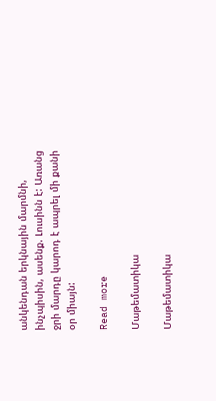անկենդան երկնային մարմնի, ինչպիսին, ասենք. Լուսինն է: Առանց ջրի մարդը կարոդ է ապրել մի քանի օր միայն:

Read more

Մաթեմատիկա

Մաթեմատիկա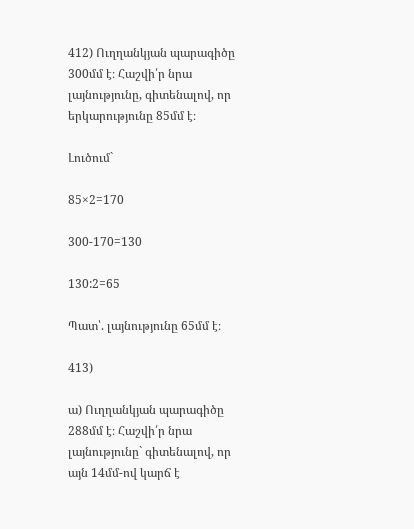412) Ուղղանկյան պարագիծը 300մմ է։ Հաշվի՛ր նրա լայնությունը, գիտենալով, որ երկարությունը 85մմ է։

Լուծում`

85×2=170

300-170=130

130:2=65

Պատ՝. լայնությունը 65մմ է։

413)

ա) Ուղղանկյան պարագիծը 288մմ է։ Հաշվի՛ր նրա լայնությունը` գիտենալով, որ այն 14մմ-ով կարճ է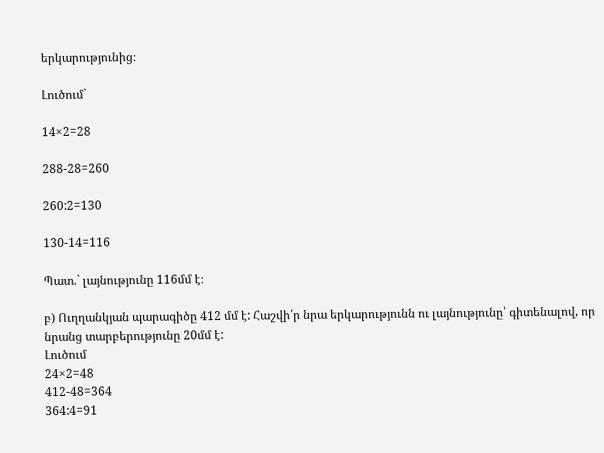երկարությունից։

Լուծում`

14×2=28

288-28=260

260:2=130

130-14=116

Պատ.` լայնությունը 116մմ է։

բ) Ուղղանկյան պարագիծը 412 մմ է: Հաշվի՛ր նրա երկարությունն ու լայնությունը՝ գիտենալով, որ նրանց տարբերությունը 20մմ է:
Լուծում
24×2=48
412-48=364
364:4=91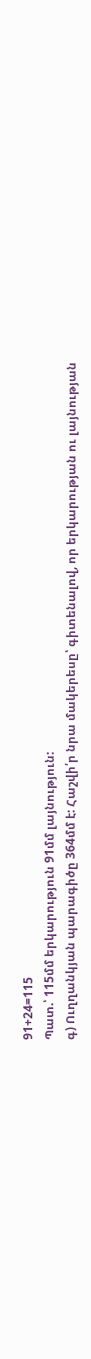91+24=115
Պատ.՝ 115մմ երկարություն 91մմ լայնություն:
գ) Ուղղանկյան պարագիծը 364մմ է: Հաշվի՛ր նրա մակերեսը՝ գիտենալով, որ երկարության ու լայնության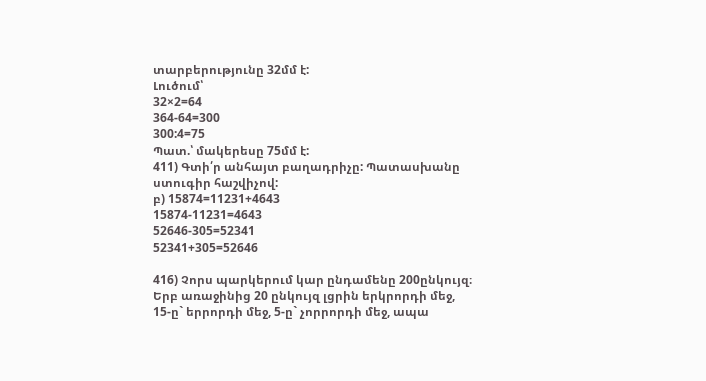տարբերությունը 32մմ է:
Լուծում՝
32×2=64
364-64=300
300:4=75
Պատ.՝ մակերեսը 75մմ է:
411) Գտի՛ր անհայտ բաղադրիչը: Պատասխանը ստուգիր հաշվիչով:
բ) 15874=11231+4643
15874-11231=4643
52646-305=52341
52341+305=52646

416) Չորս պարկերում կար ընդամենը 200ընկույզ։ Երբ առաջինից 20 ընկույզ լցրին երկրորդի մեջ, 15-ը` երրորդի մեջ, 5-ը` չորրորդի մեջ, ապա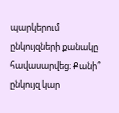պարկերում ընկույզների քանակը հավասարվեց։ Քանի՞ ընկույզ կար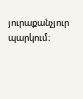յուրաքանչյուր պարկում։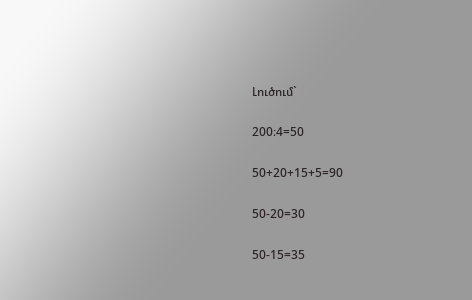Լուծում`

200։4=50

50+20+15+5=90

50-20=30

50-15=35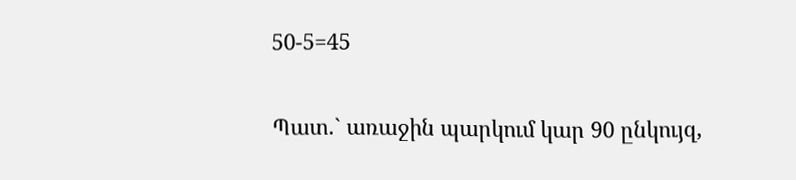50-5=45

Պատ.` առաջին պարկում կար 90 ընկույզ,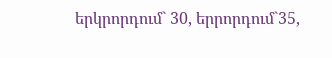երկրորդում` 30, երրորդում`35,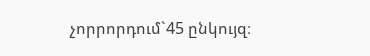չորրորդում`45 ընկույզ։